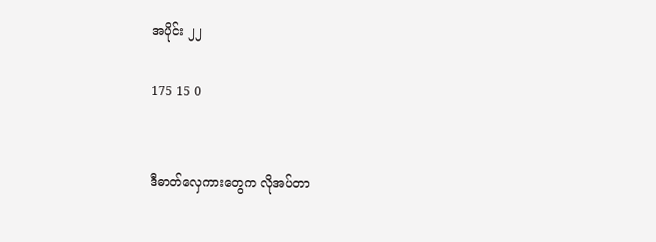အပိုင်း ၂၂

175 15 0


ဒီဓာတ်လှေကားတွေက လိုအပ်တာ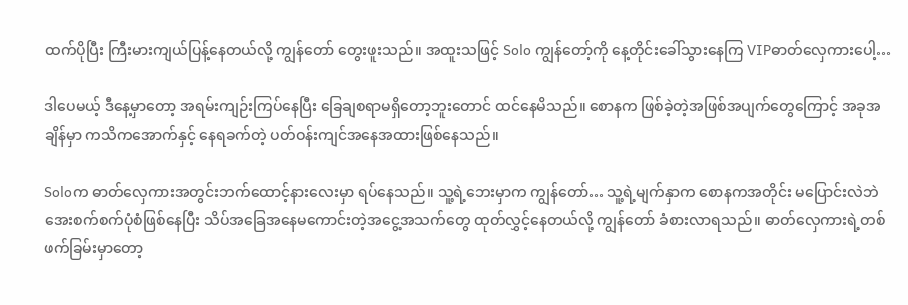ထက်ပိုပြီး ကြီးမားကျယ်ပြန့်နေတယ်လို့ ကျွန်တော် တွေးဖူးသည်။ အထူးသဖြင့် Solo ကျွန်တော့်ကို နေ့တိုင်းခေါ်သွားနေကြ VIPဓာတ်လှေကားပေါ့…

ဒါပေမယ့် ဒီနေ့မှာတော့ အရမ်းကျဉ်းကြပ်နေပြီး ခြေချစရာမရှိတော့ဘူးတောင် ထင်နေမိသည်။ စောနက ဖြစ်ခဲ့တဲ့အဖြစ်အပျက်တွေကြောင့် အခုအချိန်မှာ ကသိကအောက်နှင့် နေရခက်တဲ့ ပတ်ဝန်းကျင်အနေအထားဖြစ်နေသည်။

Soloက ဓာတ်လှေကားအတွင်းဘက်ထောင့်နားလေးမှာ ရပ်နေသည်။ သူ့ရဲ့ဘေးမှာက ကျွန်တော်… သူ့ရဲ့မျက်နှာက စောနကအတိုင်း မပြောင်းလဲဘဲ အေးစက်စက်ပုံစံဖြစ်နေပြီး သိပ်အခြေအနေမကောင်းတဲ့အငွေ့အသက်တွေ ထုတ်လွှင့်နေတယ်လို့ ကျွန်တော် ခံစားလာရသည်။ ဓာတ်လှေကားရဲ့တစ်ဖက်ခြမ်းမှာတော့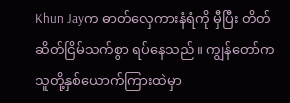Khun Jayက ဓာတ်လှေကားနံရံကို မှီပြီး တိတ်ဆိတ်ငြိမ်သက်စွာ ရပ်နေသည်။ ကျွန်တော်က သူတို့နှစ်ယောက်ကြားထဲမှာ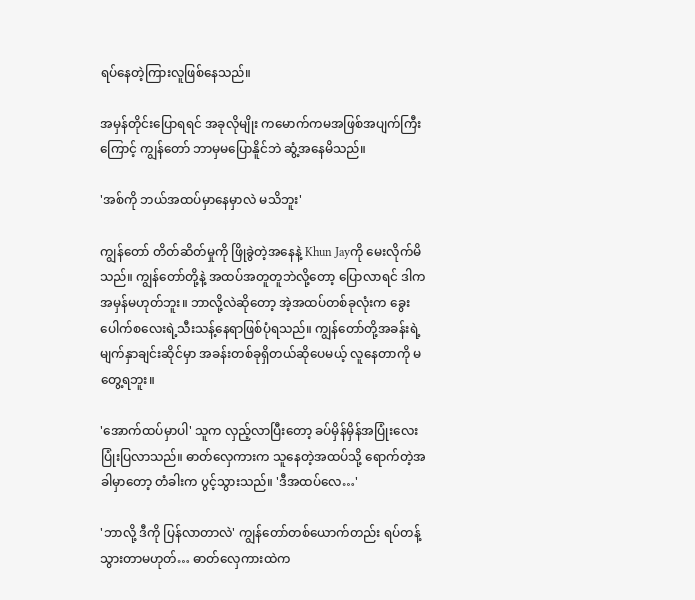ရပ်နေတဲ့ကြားလူဖြစ်နေသည်။

အမှန်တိုင်းပြောရရင် အခုလိုမျိုး ကမောက်ကမအဖြစ်အပျက်ကြီးကြောင့် ကျွန်တော် ဘာမှမပြောနိူင်ဘဲ ဆွံ့အနေမိသည်။

'အစ်ကို ဘယ်အထပ်မှာနေမှာလဲ မသိဘူး'

ကျွန်တော် တိတ်ဆိတ်မှုကို ဖြိုခွဲတဲ့အနေနဲ့ Khun Jayကို မေးလိုက်မိသည်။ ကျွန်တော်တို့နဲ့ အထပ်အတူတူဘဲလို့တော့ ပြောလာရင် ဒါက အမှန်မဟုတ်ဘူး။ ဘာလို့လဲဆိုတော့ အဲ့အထပ်တစ်ခုလုံးက ခွေးပေါက်စလေးရဲ့သီးသန့်နေရာဖြစ်ပုံရသည်။ ကျွန်တော်တို့အခန်းရဲ့မျက်နှာချင်းဆိုင်မှာ အခန်းတစ်ခုရှိတယ်ဆိုပေမယ့် လူနေတာကို မတွေ့ရဘူး။

'အောက်ထပ်မှာပါ' သူက လှည့်လာပြီးတော့ ခပ်မှိန်မှိန်အပြုံးလေး ပြုံးပြလာသည်။ ဓာတ်လှေကားက သူနေတဲ့အထပ်သို့ ရောက်တဲ့အခါမှာတော့ တံခါးက ပွင့်သွားသည်။ 'ဒီအထပ်လေ…'

'ဘာလို့ ဒီကို ပြန်လာတာလဲ' ကျွန်တော်တစ်ယောက်တည်း ရပ်တန့်သွားတာမဟုတ်… ဓာတ်လှေကားထဲက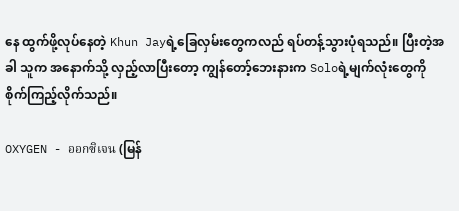နေ ထွက်ဖို့လုပ်နေတဲ့ Khun Jayရဲ့ခြေလှမ်းတွေကလည် ရပ်တန့်သွားပုံရသည်။ ပြီးတဲ့အခါ သူက အနောက်သို့ လှည့်လာပြီးတော့ ကျွန်တော့်ဘေးနားက Soloရဲ့မျက်လုံးတွေကို စိုက်ကြည့်လိုက်သည်။

OXYGEN - ออกซิเจน (မြန်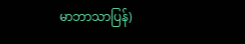မာဘာသာပြန်)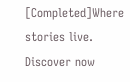[Completed]Where stories live. Discover now